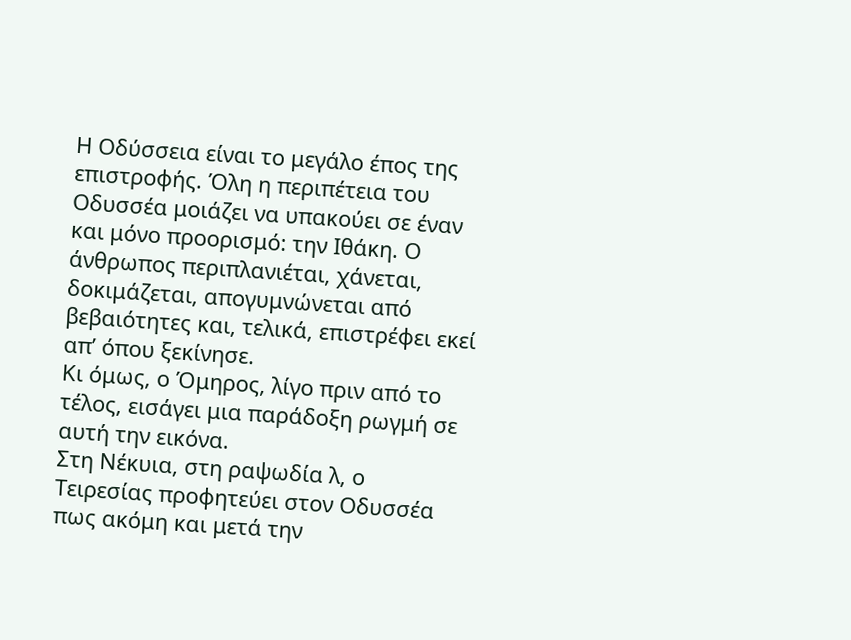Η Οδύσσεια είναι το μεγάλο έπος της επιστροφής. Όλη η περιπέτεια του Οδυσσέα μοιάζει να υπακούει σε έναν και μόνο προορισμό: την Ιθάκη. Ο άνθρωπος περιπλανιέται, χάνεται, δοκιμάζεται, απογυμνώνεται από βεβαιότητες και, τελικά, επιστρέφει εκεί απ’ όπου ξεκίνησε.
Κι όμως, ο Όμηρος, λίγο πριν από το τέλος, εισάγει μια παράδοξη ρωγμή σε αυτή την εικόνα.
Στη Νέκυια, στη ραψωδία λ, ο Τειρεσίας προφητεύει στον Οδυσσέα πως ακόμη και μετά την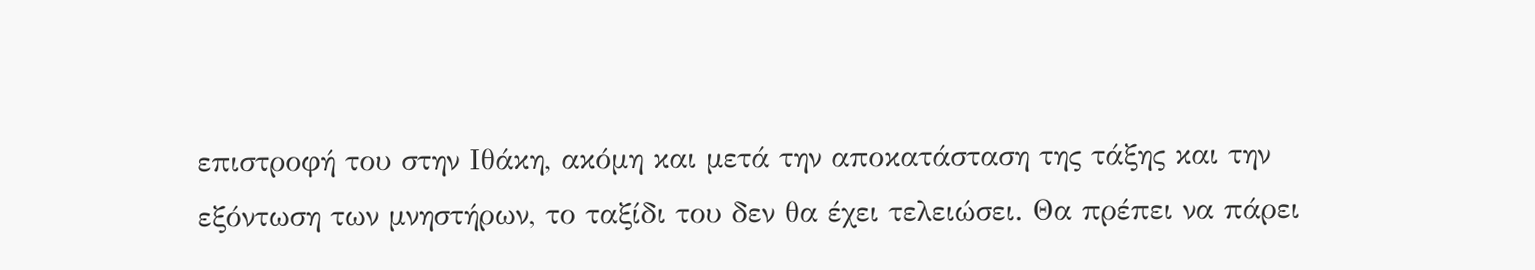επιστροφή του στην Ιθάκη, ακόμη και μετά την αποκατάσταση της τάξης και την εξόντωση των μνηστήρων, το ταξίδι του δεν θα έχει τελειώσει. Θα πρέπει να πάρει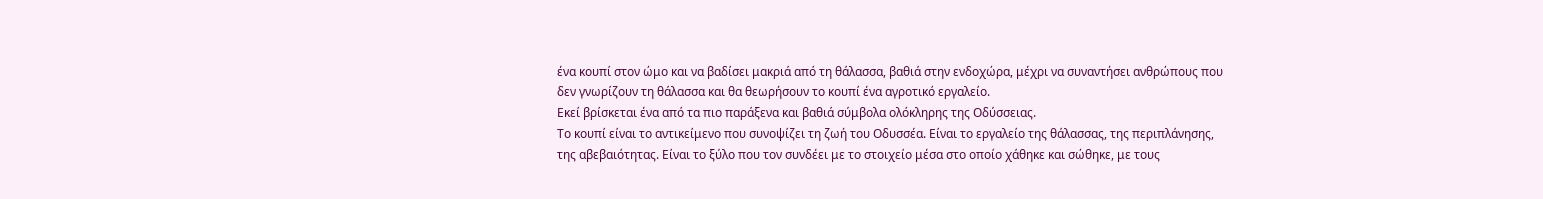ένα κουπί στον ώμο και να βαδίσει μακριά από τη θάλασσα, βαθιά στην ενδοχώρα, μέχρι να συναντήσει ανθρώπους που δεν γνωρίζουν τη θάλασσα και θα θεωρήσουν το κουπί ένα αγροτικό εργαλείο.
Εκεί βρίσκεται ένα από τα πιο παράξενα και βαθιά σύμβολα ολόκληρης της Οδύσσειας.
Το κουπί είναι το αντικείμενο που συνοψίζει τη ζωή του Οδυσσέα. Είναι το εργαλείο της θάλασσας, της περιπλάνησης, της αβεβαιότητας. Είναι το ξύλο που τον συνδέει με το στοιχείο μέσα στο οποίο χάθηκε και σώθηκε, με τους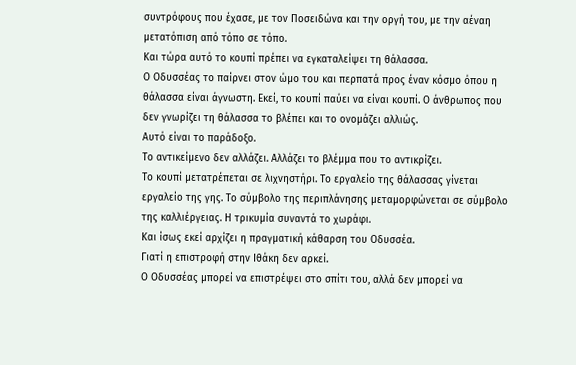συντρόφους που έχασε, με τον Ποσειδώνα και την οργή του, με την αέναη μετατόπιση από τόπο σε τόπο.
Και τώρα αυτό το κουπί πρέπει να εγκαταλείψει τη θάλασσα.
Ο Οδυσσέας το παίρνει στον ώμο του και περπατά προς έναν κόσμο όπου η θάλασσα είναι άγνωστη. Εκεί, το κουπί παύει να είναι κουπί. Ο άνθρωπος που δεν γνωρίζει τη θάλασσα το βλέπει και το ονομάζει αλλιώς.
Αυτό είναι το παράδοξο.
Το αντικείμενο δεν αλλάζει. Αλλάζει το βλέμμα που το αντικρίζει.
Το κουπί μετατρέπεται σε λιχνηστήρι. Το εργαλείο της θάλασσας γίνεται εργαλείο της γης. Το σύμβολο της περιπλάνησης μεταμορφώνεται σε σύμβολο της καλλιέργειας. Η τρικυμία συναντά το χωράφι.
Και ίσως εκεί αρχίζει η πραγματική κάθαρση του Οδυσσέα.
Γιατί η επιστροφή στην Ιθάκη δεν αρκεί.
Ο Οδυσσέας μπορεί να επιστρέψει στο σπίτι του, αλλά δεν μπορεί να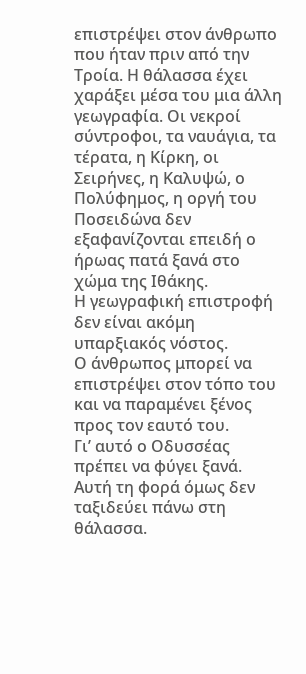επιστρέψει στον άνθρωπο που ήταν πριν από την Τροία. Η θάλασσα έχει χαράξει μέσα του μια άλλη γεωγραφία. Οι νεκροί σύντροφοι, τα ναυάγια, τα τέρατα, η Κίρκη, οι Σειρήνες, η Καλυψώ, ο Πολύφημος, η οργή του Ποσειδώνα δεν εξαφανίζονται επειδή ο ήρωας πατά ξανά στο χώμα της Ιθάκης.
Η γεωγραφική επιστροφή δεν είναι ακόμη υπαρξιακός νόστος.
Ο άνθρωπος μπορεί να επιστρέψει στον τόπο του και να παραμένει ξένος προς τον εαυτό του.
Γι’ αυτό ο Οδυσσέας πρέπει να φύγει ξανά.
Αυτή τη φορά όμως δεν ταξιδεύει πάνω στη θάλασσα.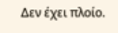Δεν έχει πλοίο.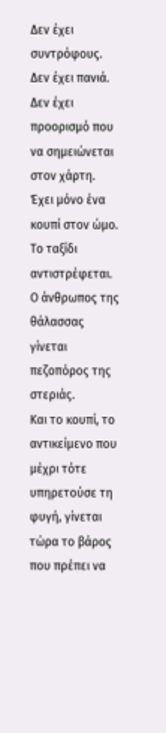Δεν έχει συντρόφους. Δεν έχει πανιά. Δεν έχει προορισμό που να σημειώνεται στον χάρτη.
Έχει μόνο ένα κουπί στον ώμο.
Το ταξίδι αντιστρέφεται.
Ο άνθρωπος της θάλασσας γίνεται πεζοπόρος της στεριάς.
Και το κουπί, το αντικείμενο που μέχρι τότε υπηρετούσε τη φυγή, γίνεται τώρα το βάρος που πρέπει να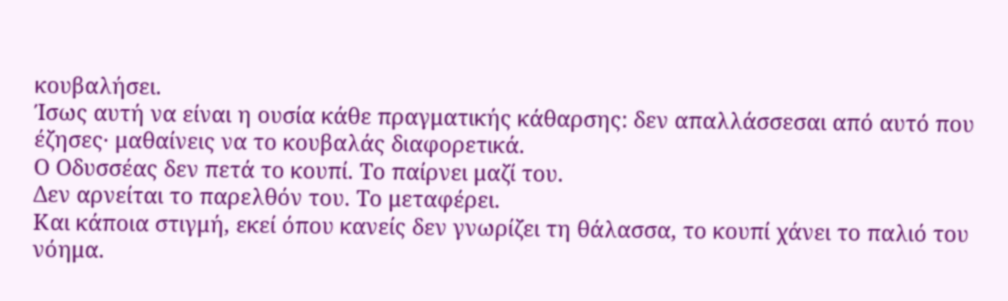κουβαλήσει.
Ίσως αυτή να είναι η ουσία κάθε πραγματικής κάθαρσης: δεν απαλλάσσεσαι από αυτό που έζησες· μαθαίνεις να το κουβαλάς διαφορετικά.
Ο Οδυσσέας δεν πετά το κουπί. Το παίρνει μαζί του.
Δεν αρνείται το παρελθόν του. Το μεταφέρει.
Και κάποια στιγμή, εκεί όπου κανείς δεν γνωρίζει τη θάλασσα, το κουπί χάνει το παλιό του νόημα.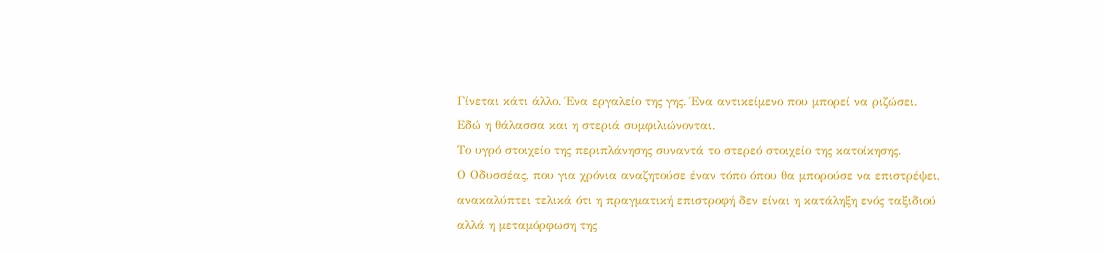Γίνεται κάτι άλλο. Ένα εργαλείο της γης. Ένα αντικείμενο που μπορεί να ριζώσει.
Εδώ η θάλασσα και η στεριά συμφιλιώνονται.
Το υγρό στοιχείο της περιπλάνησης συναντά το στερεό στοιχείο της κατοίκησης.
Ο Οδυσσέας, που για χρόνια αναζητούσε έναν τόπο όπου θα μπορούσε να επιστρέψει, ανακαλύπτει τελικά ότι η πραγματική επιστροφή δεν είναι η κατάληξη ενός ταξιδιού αλλά η μεταμόρφωση της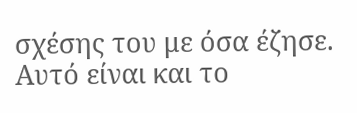σχέσης του με όσα έζησε.
Αυτό είναι και το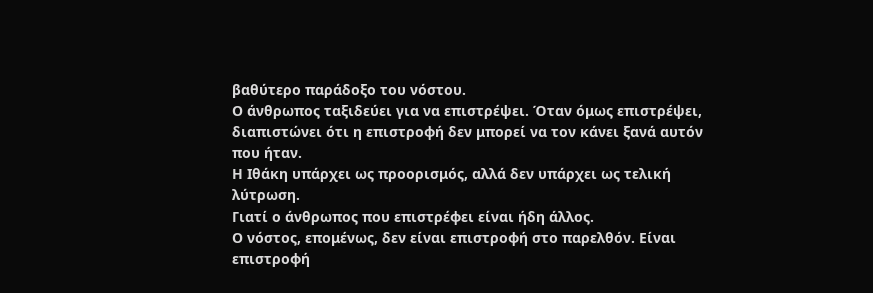βαθύτερο παράδοξο του νόστου.
Ο άνθρωπος ταξιδεύει για να επιστρέψει. Όταν όμως επιστρέψει, διαπιστώνει ότι η επιστροφή δεν μπορεί να τον κάνει ξανά αυτόν που ήταν.
Η Ιθάκη υπάρχει ως προορισμός, αλλά δεν υπάρχει ως τελική λύτρωση.
Γιατί ο άνθρωπος που επιστρέφει είναι ήδη άλλος.
Ο νόστος, επομένως, δεν είναι επιστροφή στο παρελθόν. Είναι επιστροφή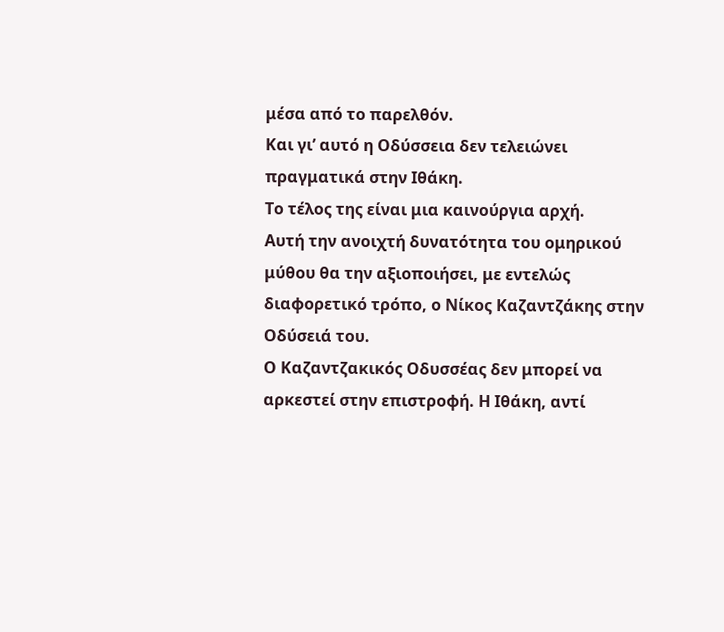μέσα από το παρελθόν.
Και γι’ αυτό η Οδύσσεια δεν τελειώνει πραγματικά στην Ιθάκη.
Το τέλος της είναι μια καινούργια αρχή.
Αυτή την ανοιχτή δυνατότητα του ομηρικού μύθου θα την αξιοποιήσει, με εντελώς διαφορετικό τρόπο, ο Νίκος Καζαντζάκης στην Οδύσειά του.
Ο Καζαντζακικός Οδυσσέας δεν μπορεί να αρκεστεί στην επιστροφή. Η Ιθάκη, αντί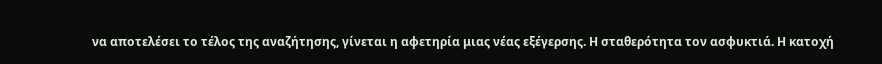να αποτελέσει το τέλος της αναζήτησης, γίνεται η αφετηρία μιας νέας εξέγερσης. Η σταθερότητα τον ασφυκτιά. Η κατοχή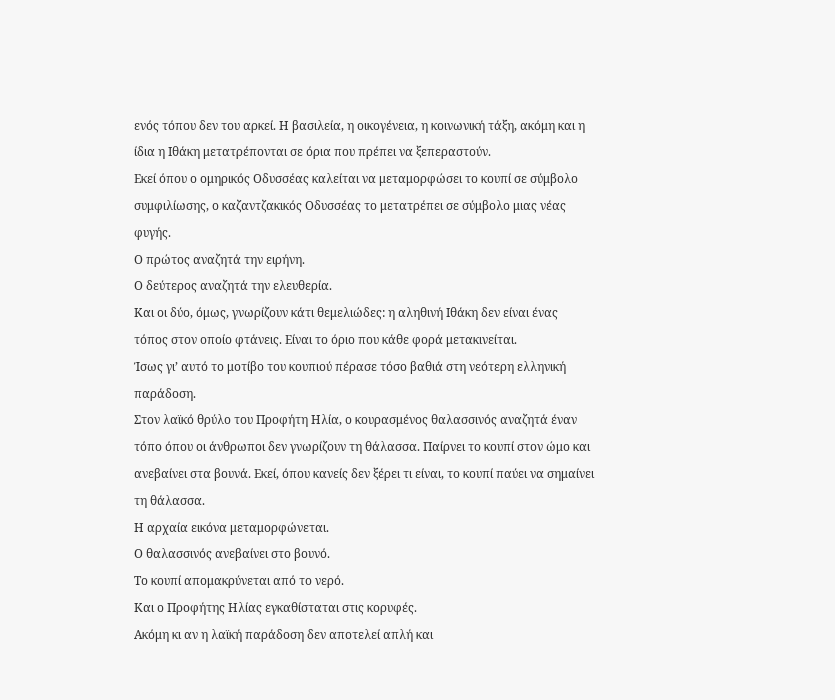ενός τόπου δεν του αρκεί. Η βασιλεία, η οικογένεια, η κοινωνική τάξη, ακόμη και η ίδια η Ιθάκη μετατρέπονται σε όρια που πρέπει να ξεπεραστούν.
Εκεί όπου ο ομηρικός Οδυσσέας καλείται να μεταμορφώσει το κουπί σε σύμβολο συμφιλίωσης, ο καζαντζακικός Οδυσσέας το μετατρέπει σε σύμβολο μιας νέας φυγής.
Ο πρώτος αναζητά την ειρήνη.
Ο δεύτερος αναζητά την ελευθερία.
Και οι δύο, όμως, γνωρίζουν κάτι θεμελιώδες: η αληθινή Ιθάκη δεν είναι ένας τόπος στον οποίο φτάνεις. Είναι το όριο που κάθε φορά μετακινείται.
Ίσως γι’ αυτό το μοτίβο του κουπιού πέρασε τόσο βαθιά στη νεότερη ελληνική παράδοση.
Στον λαϊκό θρύλο του Προφήτη Ηλία, ο κουρασμένος θαλασσινός αναζητά έναν τόπο όπου οι άνθρωποι δεν γνωρίζουν τη θάλασσα. Παίρνει το κουπί στον ώμο και ανεβαίνει στα βουνά. Εκεί, όπου κανείς δεν ξέρει τι είναι, το κουπί παύει να σημαίνει τη θάλασσα.
Η αρχαία εικόνα μεταμορφώνεται.
Ο θαλασσινός ανεβαίνει στο βουνό.
Το κουπί απομακρύνεται από το νερό.
Και ο Προφήτης Ηλίας εγκαθίσταται στις κορυφές.
Ακόμη κι αν η λαϊκή παράδοση δεν αποτελεί απλή και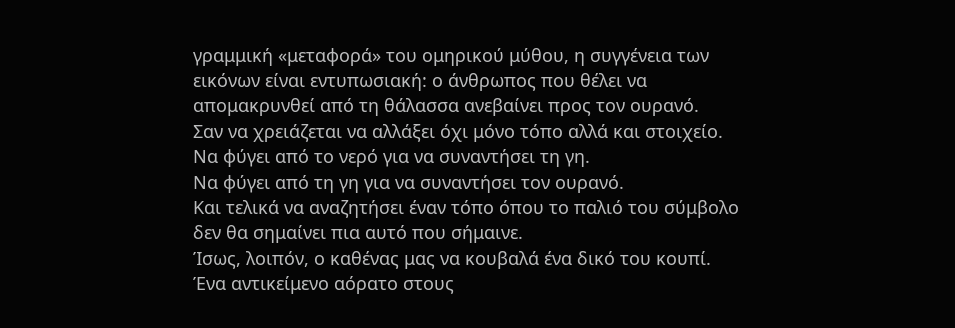γραμμική «μεταφορά» του ομηρικού μύθου, η συγγένεια των εικόνων είναι εντυπωσιακή: ο άνθρωπος που θέλει να απομακρυνθεί από τη θάλασσα ανεβαίνει προς τον ουρανό.
Σαν να χρειάζεται να αλλάξει όχι μόνο τόπο αλλά και στοιχείο.
Να φύγει από το νερό για να συναντήσει τη γη.
Να φύγει από τη γη για να συναντήσει τον ουρανό.
Και τελικά να αναζητήσει έναν τόπο όπου το παλιό του σύμβολο δεν θα σημαίνει πια αυτό που σήμαινε.
Ίσως, λοιπόν, ο καθένας μας να κουβαλά ένα δικό του κουπί.
Ένα αντικείμενο αόρατο στους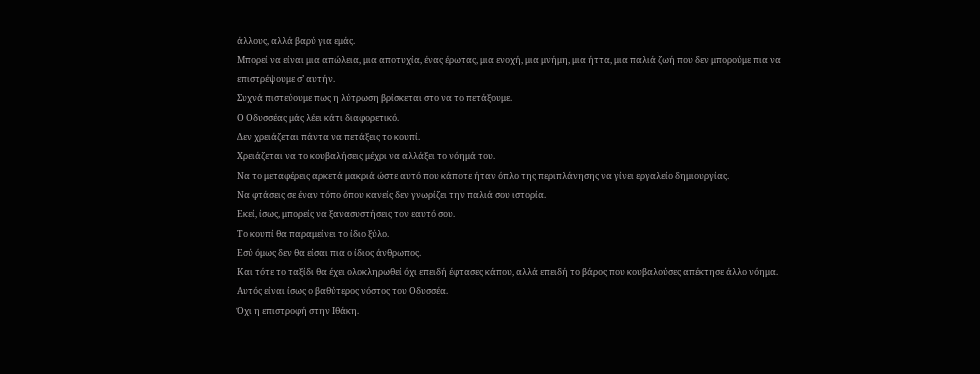άλλους, αλλά βαρύ για εμάς.
Μπορεί να είναι μια απώλεια, μια αποτυχία, ένας έρωτας, μια ενοχή, μια μνήμη, μια ήττα, μια παλιά ζωή που δεν μπορούμε πια να επιστρέψουμε σ’ αυτήν.
Συχνά πιστεύουμε πως η λύτρωση βρίσκεται στο να το πετάξουμε.
Ο Οδυσσέας μάς λέει κάτι διαφορετικό.
Δεν χρειάζεται πάντα να πετάξεις το κουπί.
Χρειάζεται να το κουβαλήσεις μέχρι να αλλάξει το νόημά του.
Να το μεταφέρεις αρκετά μακριά ώστε αυτό που κάποτε ήταν όπλο της περιπλάνησης να γίνει εργαλείο δημιουργίας.
Να φτάσεις σε έναν τόπο όπου κανείς δεν γνωρίζει την παλιά σου ιστορία.
Εκεί, ίσως, μπορείς να ξανασυστήσεις τον εαυτό σου.
Το κουπί θα παραμείνει το ίδιο ξύλο.
Εσύ όμως δεν θα είσαι πια ο ίδιος άνθρωπος.
Και τότε το ταξίδι θα έχει ολοκληρωθεί όχι επειδή έφτασες κάπου, αλλά επειδή το βάρος που κουβαλούσες απέκτησε άλλο νόημα.
Αυτός είναι ίσως ο βαθύτερος νόστος του Οδυσσέα.
Όχι η επιστροφή στην Ιθάκη.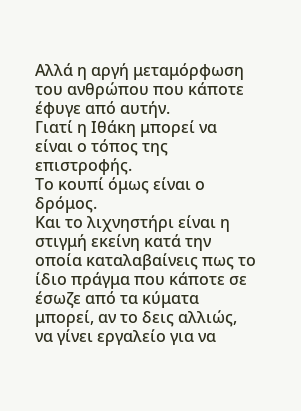Αλλά η αργή μεταμόρφωση του ανθρώπου που κάποτε έφυγε από αυτήν.
Γιατί η Ιθάκη μπορεί να είναι ο τόπος της επιστροφής.
Το κουπί όμως είναι ο δρόμος.
Και το λιχνηστήρι είναι η στιγμή εκείνη κατά την οποία καταλαβαίνεις πως το ίδιο πράγμα που κάποτε σε έσωζε από τα κύματα μπορεί, αν το δεις αλλιώς, να γίνει εργαλείο για να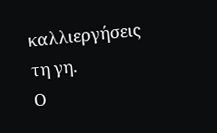καλλιεργήσεις τη γη.
Ο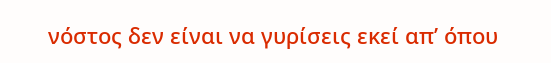νόστος δεν είναι να γυρίσεις εκεί απ’ όπου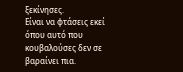ξεκίνησες.
Είναι να φτάσεις εκεί όπου αυτό που κουβαλούσες δεν σε βαραίνει πια.